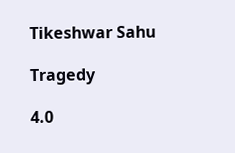Tikeshwar Sahu

Tragedy

4.0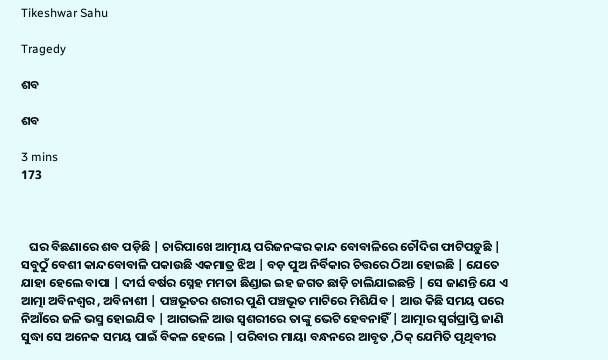Tikeshwar Sahu

Tragedy

ଶବ

ଶବ

3 mins
173



   ଘର ବିଛଣାରେ ଶବ ପଡ଼ିଛି | ଚାରିପାଖେ ଆତ୍ମୀୟ ପରିଜନଙ୍କର କାନ୍ଦ ବୋବାଳିରେ ଚୌଦିଗ ଫାଟିପଡ଼ୁଛି | ସବୁଠୁଁ ବେଶୀ କାନ୍ଦବୋବାଳି ପକାଉଛି ଏକମାତ୍ର ଝିଅ | ବଡ଼ ପୁଅ ନିର୍ବିକାର ଚିତ୍ତରେ ଠିଆ ହୋଇଛି | ଯେତେ ଯାହା ହେଲେ ବାପା | ଦୀର୍ଘ ବର୍ଷର ସ୍ନେହ ମମତା ଛିଣ୍ଡାଇ ଇହ ଜଗତ ଛାଡ଼ି ଚାଲିଯାଇଛନ୍ତି | ସେ ଜାଣନ୍ତି ଯେ ଏ ଆତ୍ମା ଅବିନଶ୍ବର , ଅବିନାଶୀ | ପଞ୍ଚଭୂତର ଶରୀର ପୁଣି ପଞ୍ଚଭୂତ ମାଟିରେ ମିଶିଯିବ | ଆଉ କିଛି ସମୟ ପରେ ନିଆଁରେ ଜଳି ଭସ୍ମ ହୋଇଯିବ | ଆଗଭଳି ଆଉ ସ୍ବଶରୀରେ ତାଙ୍କୁ ଭେଟି ହେବନାହିଁ | ଆତ୍ମାର ସ୍ବର୍ଗପ୍ରାପ୍ତି ଜାଣି ସୁଦ୍ଧା ସେ ଅନେକ ସମୟ ପାଇଁ ବିକଳ ହେଲେ | ପରିବାର ମାୟା ବନ୍ଧନରେ ଆବୃତ ,ଠିକ୍ ଯେମିତି ପୃଥିବୀର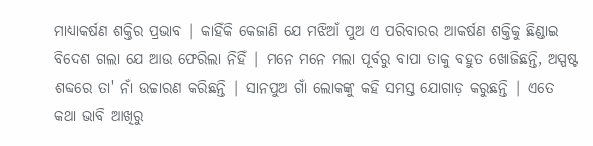ମାଧ୍ୟାକର୍ଷଣ ଶକ୍ତିର ପ୍ରଭାବ | କାହିଁକି କେଜାଣି ଯେ ମଝିଆଁ ପୁଅ ଏ ପରିବାରର ଆକର୍ଷଣ ଶକ୍ତିକୁ ଛିଣ୍ଡାଇ ବିଦେଶ ଗଲା ଯେ ଆଉ ଫେରିଲା ନିହିଁ | ମନେ ମନେ ମଲା ପୂର୍ବରୁ ବାପା ତାକୁ ବହୁତ ଖୋଜିଛନ୍ତି, ଅସ୍ପଷ୍ଟ ଶବ୍ଦରେ ତା' ନାଁ ଉଚ୍ଚାରଣ କରିଛନ୍ତି | ସାନପୁଅ ଗାଁ ଲୋକଙ୍କୁ କହି ସମସ୍ତ ଯୋଗାଡ଼ କରୁଛନ୍ତି | ଏତେ କଥା ଭାବି ଆଖିରୁ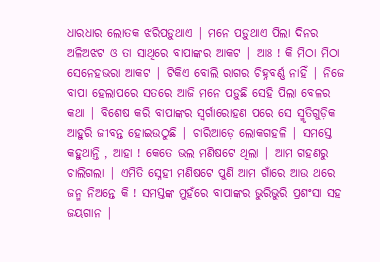ଧାରଧାର ଲୋତକ ଝରିପଡ଼ୁଥାଏ | ମନେ ପଡ଼ୁଥାଏ ପିଲା ଦିନର ଅଳିଅଝଟ ଓ ତା ସାଥିରେ ବାପାଙ୍କର ଆକଟ | ଆଃ ! କି ମିଠା ମିଠା ସେନେହଭରା ଆକଟ | ଟିକିଏ ବୋଲି ରାଗର ଚିହ୍ନବର୍ଣ୍ଣ ନାହିଁ | ନିଜେ ବାପା ହେଲାପରେ ସତରେ ଆଜି ମନେ ପଡ଼ୁଛି ସେହି ପିଲା ବେଳର କଥା | ବିଶେଷ କରି ବାପାଙ୍କର ସ୍ବର୍ଗାରୋହଣ ପରେ ସେ ସ୍ମୃତିଗୁଡ଼ିକ ଆହୁରି ଜୀବନ୍ତ ହୋଇଉଠୁଛି | ଚାରିଆଡ଼େ ଲୋକଗହଳି | ସମସ୍ତେ କହୁଥାନ୍ତି , ଆହା ! କେତେ ଭଲ ମଣିଷଟେ ଥିଲା | ଆମ ଗହଣରୁ ଚାଲିଗଲା | ଏମିତି ସ୍ନେହୀ ମଣିଷଟେ ପୁଣି ଆମ ଗାଁରେ ଆଉ ଥରେ ଜନ୍ମ ନିଅନ୍ତେ କି ! ସମସ୍ତଙ୍କ ମୁହଁରେ ବାପାଙ୍କର ଭୁରିଭୁରି ପ୍ରଶଂସା ସହ ଜୟଗାନ |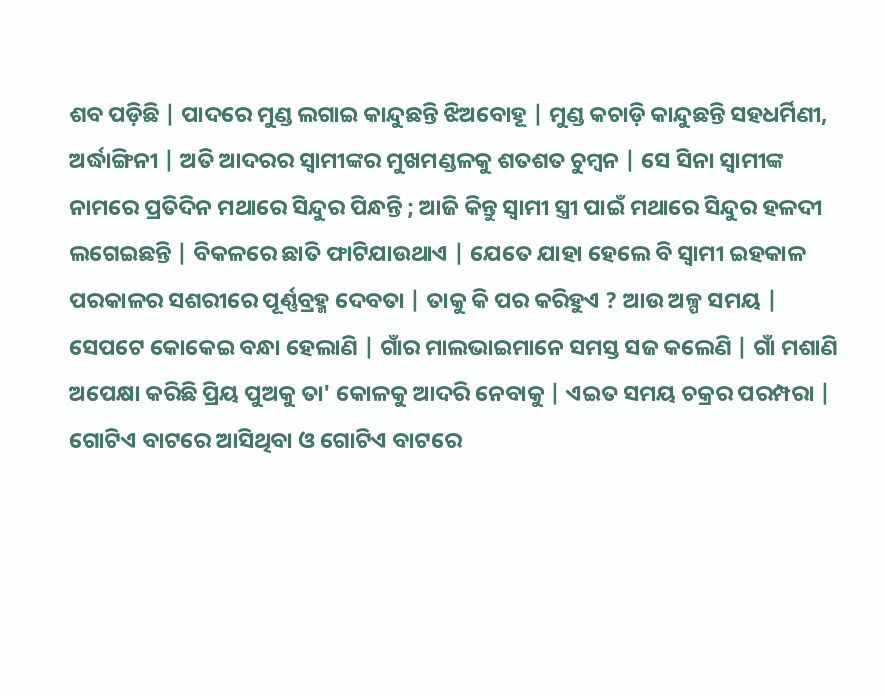ଶବ ପଡ଼ିଛି | ପାଦରେ ମୁଣ୍ଡ ଲଗାଇ କାନ୍ଦୁଛନ୍ତି ଝିଅବୋହୂ | ମୁଣ୍ଡ କଚାଡ଼ି କାନ୍ଦୁଛନ୍ତି ସହଧର୍ମିଣୀ, ଅର୍ଦ୍ଧାଙ୍ଗିନୀ | ଅତି ଆଦରର ସ୍ବାମୀଙ୍କର ମୁଖମଣ୍ଡଳକୁ ଶତଶତ ଚୁମ୍ବନ | ସେ ସିନା ସ୍ବାମୀଙ୍କ ନାମରେ ପ୍ରତିଦିନ ମଥାରେ ସିନ୍ଦୁର ପିନ୍ଧନ୍ତି ; ଆଜି କିନ୍ତୁ ସ୍ବାମୀ ସ୍ତ୍ରୀ ପାଇଁ ମଥାରେ ସିନ୍ଦୁର ହଳଦୀ ଲଗେଇଛନ୍ତି | ବିକଳରେ ଛାତି ଫାଟିଯାଉଥାଏ | ଯେତେ ଯାହା ହେଲେ ବି ସ୍ବାମୀ ଇହକାଳ ପରକାଳର ସଶରୀରେ ପୂର୍ଣ୍ଣବ୍ରହ୍ମ ଦେବତା | ତାକୁ କି ପର କରିହୁଏ ? ଆଉ ଅଳ୍ପ ସମୟ | ସେପଟେ କୋକେଇ ବନ୍ଧା ହେଲାଣି | ଗାଁର ମାଲଭାଇମାନେ ସମସ୍ତ ସଜ କଲେଣି | ଗାଁ ମଶାଣି ଅପେକ୍ଷା କରିଛି ପ୍ରିୟ ପୁଅକୁ ତା' କୋଳକୁ ଆଦରି ନେବାକୁ | ଏଇତ ସମୟ ଚକ୍ରର ପରମ୍ପରା | ଗୋଟିଏ ବାଟରେ ଆସିଥିବା ଓ ଗୋଟିଏ ବାଟରେ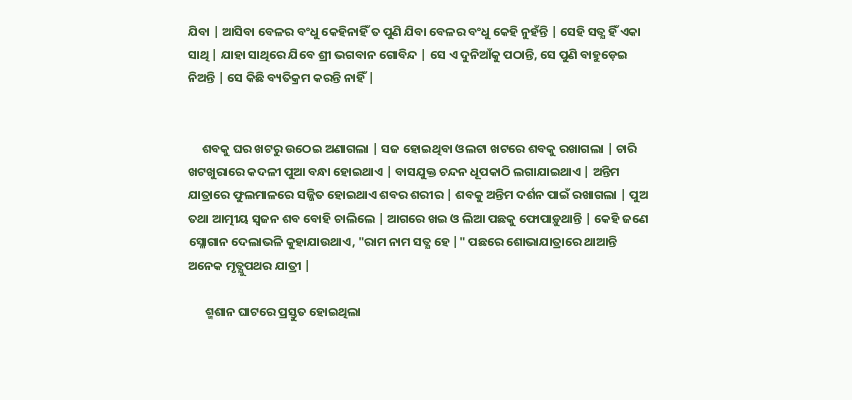ଯିବା | ଆସିବା ବେଳର ବଂଧୁ କେହିନାହିଁ ତ ପୁଣି ଯିବା ବେଳର ବଂଧୁ କେହି ନୁହଁନ୍ତି | ସେହି ସତ୍ଯ ହିଁ ଏକା ସାଥି | ଯାହା ସାଥିରେ ଯିବେ ଶ୍ରୀ ଭଗବାନ ଗୋବିନ୍ଦ | ସେ ଏ ଦୁନିଆଁକୁ ପଠାନ୍ତି, ସେ ପୁଣି ବାହୁଡ଼େଇ ନିଅନ୍ତି | ସେ କିଛି ବ୍ୟତିକ୍ରମ କରନ୍ତି ନାହିଁ |


     ଶବକୁ ଘର ଖଟରୁ ଉଠେଇ ଅଣାଗଲା | ସଜ ହୋଇଥିବା ଓଲଟା ଖଟରେ ଶବକୁ ରଖାଗଲା | ଚାରି ଖଟଖୁରାରେ କଦଳୀ ପୁଆ ବନ୍ଧା ହୋଇଥାଏ | ବାସଯୁକ୍ତ ଚନ୍ଦନ ଧୂପକାଠି ଲଗାଯାଇଥାଏ | ଅନ୍ତିମ ଯାତ୍ରାରେ ଫୁଲମାଳରେ ସଜ୍ଜିତ ହୋଇଥାଏ ଶବର ଶରୀର | ଶବକୁ ଅନ୍ତିମ ଦର୍ଶନ ପାଇଁ ରଖାଗଲା | ପୁଅ ତଥା ଆତ୍ମୀୟ ସ୍ବଜନ ଶବ ବୋହି ଚାଲିଲେ | ଆଗରେ ଖଇ ଓ ଲିଆ ପଛକୁ ଫୋପାଡ଼ୁଥାନ୍ତି | କେହି ଜଣେ ସ୍ଳୋଗାନ ଦେଲାଭଳି କୁହାଯାଉଥାଏ, "ରାମ ନାମ ସତ୍ଯ ହେ |" ପଛରେ ଶୋଭାଯାତ୍ରାରେ ଥାଆନ୍ତି ଅନେକ ମୃତ୍ଯୁପଥର ଯାତ୍ରୀ |

      ଶ୍ମଶାନ ଘାଟରେ ପ୍ରସ୍ତୁତ ହୋଇଥିଲା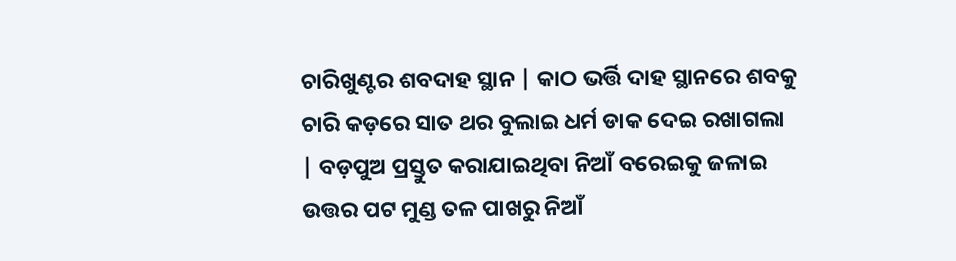ଚାରିଖୁଣ୍ଟର ଶବଦାହ ସ୍ଥାନ | କାଠ ଭର୍ତ୍ତି ଦାହ ସ୍ଥାନରେ ଶବକୁ ଚାରି କଡ଼ରେ ସାତ ଥର ବୁଲାଇ ଧର୍ମ ଡାକ ଦେଇ ରଖାଗଲା | ବଡ଼ପୁଅ ପ୍ରସ୍ତୁତ କରାଯାଇଥିବା ନିଆଁ ବରେଇକୁ ଜଳାଇ ଉତ୍ତର ପଟ ମୁଣ୍ଡ ତଳ ପାଖରୁ ନିଆଁ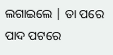ଲଗାଇଲେ | ତା ପରେ ପାଦ ପଟରେ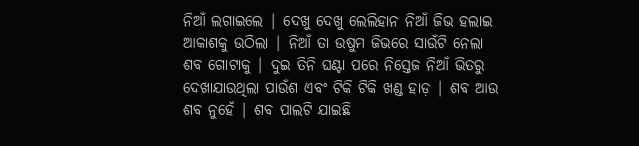ନିଆଁ ଲଗାଇଲେ | ଦେଖୁ ଦେଖୁ ଲେଲିହାନ ନିଆଁ ଜିଭ ହଲାଇ ଆକାଶକୁ ଉଠିଲା | ନିଆଁ ତା ଉଷୁମ ଜିଭରେ ସାଉଁଟି ନେଲା ଶବ ଗୋଟାକୁ | ଦୁଇ ତିନି ଘଣ୍ଟା ପରେ ନିସ୍ତେଜ ନିଆଁ ଭିତରୁ ଦେଖାଯାଉଥିଲା ପାଉଁଶ ଏବଂ ଟିକି ଟିକି ଖଣ୍ଡ ହାଡ଼ | ଶବ ଆଉ ଶବ ନୁହେଁ | ଶବ ପାଲଟି ଯାଇଛି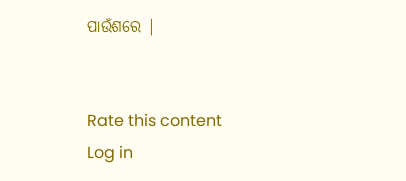ପାଉଁଶରେ |


Rate this content
Log in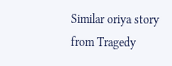Similar oriya story from Tragedy